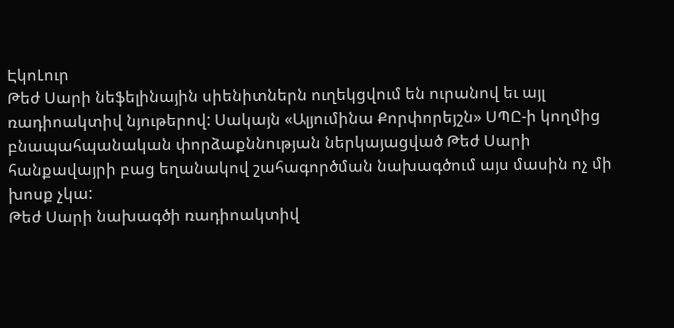ԷկոԼուր
Թեժ Սարի նեֆելինային սիենիտներն ուղեկցվում են ուրանով եւ այլ ռադիոակտիվ նյութերով: Սակայն «Ալյումինա Քորփորեյշն» ՍՊԸ-ի կողմից բնապահպանական փորձաքննության ներկայացված Թեժ Սարի հանքավայրի բաց եղանակով շահագործման նախագծում այս մասին ոչ մի խոսք չկա:
Թեժ Սարի նախագծի ռադիոակտիվ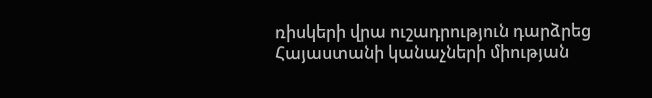ռիսկերի վրա ուշադրություն դարձրեց Հայաստանի կանաչների միության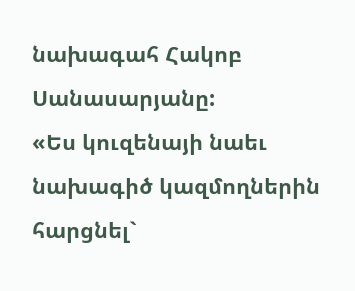նախագահ Հակոբ Սանասարյանը:
«Ես կուզենայի նաեւ նախագիծ կազմողներին հարցնել`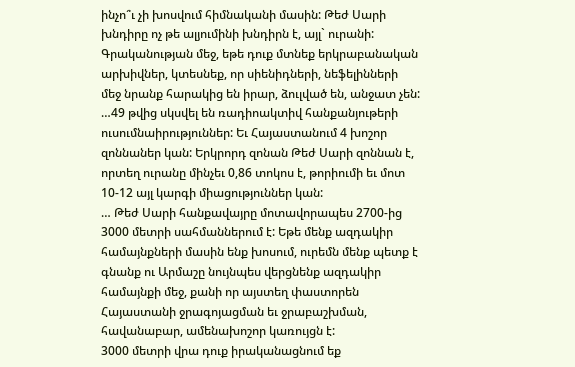ինչո՞ւ չի խոսվում հիմնականի մասին: Թեժ Սարի խնդիրը ոչ թե ալյումինի խնդիրն է, այլ` ուրանի: Գրականության մեջ, եթե դուք մտնեք երկրաբանական արխիվներ, կտեսնեք, որ սիենիդների, նեֆելինների մեջ նրանք հարակից են իրար, ձուլված են, անջատ չեն:
…49 թվից սկսվել են ռադիոակտիվ հանքանյութերի ուսումնաիրություններ: Եւ Հայաստանում 4 խոշոր զոննաներ կան: Երկրորդ զոնան Թեժ Սարի զոննան է, որտեղ ուրանը մինչեւ 0,86 տոկոս է, թորիումի եւ մոտ 10-12 այլ կարգի միացություններ կան:
… Թեժ Սարի հանքավայրը մոտավորապես 2700-ից 3000 մետրի սահմաններում է: Եթե մենք ազդակիր համայնքների մասին ենք խոսում, ուրեմն մենք պետք է գնանք ու Արմաշը նույնպես վերցնենք ազդակիր համայնքի մեջ, քանի որ այստեղ փաստորեն Հայաստանի ջրագոյացման եւ ջրաբաշխման, հավանաբար, ամենախոշոր կառույցն է:
3000 մետրի վրա դուք իրականացնում եք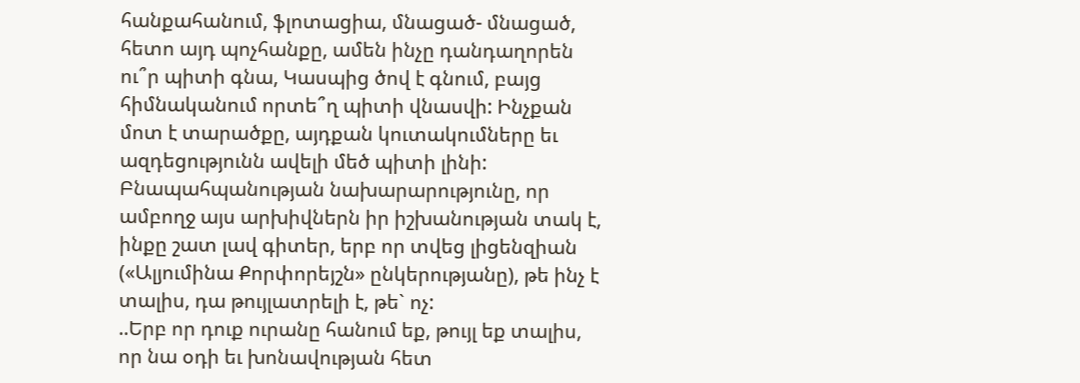հանքահանում, ֆլոտացիա, մնացած- մնացած, հետո այդ պոչհանքը, ամեն ինչը դանդաղորեն ու՞ր պիտի գնա, Կասպից ծով է գնում, բայց հիմնականում որտե՞ղ պիտի վնասվի: Ինչքան մոտ է տարածքը, այդքան կուտակումները եւ ազդեցությունն ավելի մեծ պիտի լինի: Բնապահպանության նախարարությունը, որ ամբողջ այս արխիվներն իր իշխանության տակ է, ինքը շատ լավ գիտեր, երբ որ տվեց լիցենզիան («Ալյումինա Քորփորեյշն» ընկերությանը), թե ինչ է տալիս, դա թույլատրելի է, թե` ոչ:
..Երբ որ դուք ուրանը հանում եք, թույլ եք տալիս, որ նա օդի եւ խոնավության հետ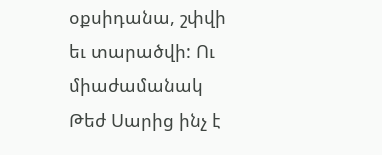օքսիդանա, շփվի եւ տարածվի: Ու միաժամանակ Թեժ Սարից ինչ է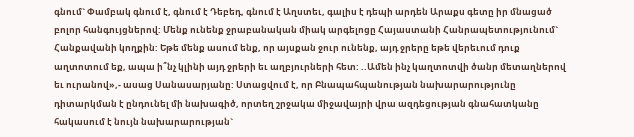գնում` Փամբակ գնում է, գնում է Դեբեդ, գնում է Աղստեւ, գալիս է դեպի արդեն Արաքս գետը իր մնացած բոլոր հանգույցներով: Մենք ունենք ջրաբանական միակ արգելոցը Հայաստանի Հանրապետությունում` Հանքավանի կողքին: Եթե մենք ասում ենք, որ այսքան ջուր ունենք, այդ ջրերը եթե վերեւում դուք աղտոտում եք, ապա ի՞նչ կլինի այդ ջրերի եւ աղբյուրների հետ: ..Ամեն ինչ կաղտոտվի ծանր մետաղներով եւ ուրանով»,- ասաց Սանասարյանը: Ստացվում է, որ Բնապահպանության նախարարությունը դիտարկման է ընդունել մի նախագիծ, որտեղ շրջակա միջավայրի վրա ազդեցության գնահատկանը հակասում է նույն նախարարության`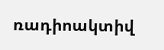ռադիոակտիվ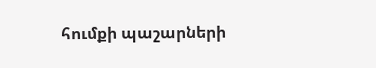հումքի պաշարների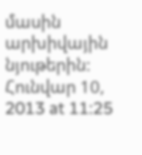մասին արխիվային նյութերին:
Հունվար 10, 2013 at 11:25